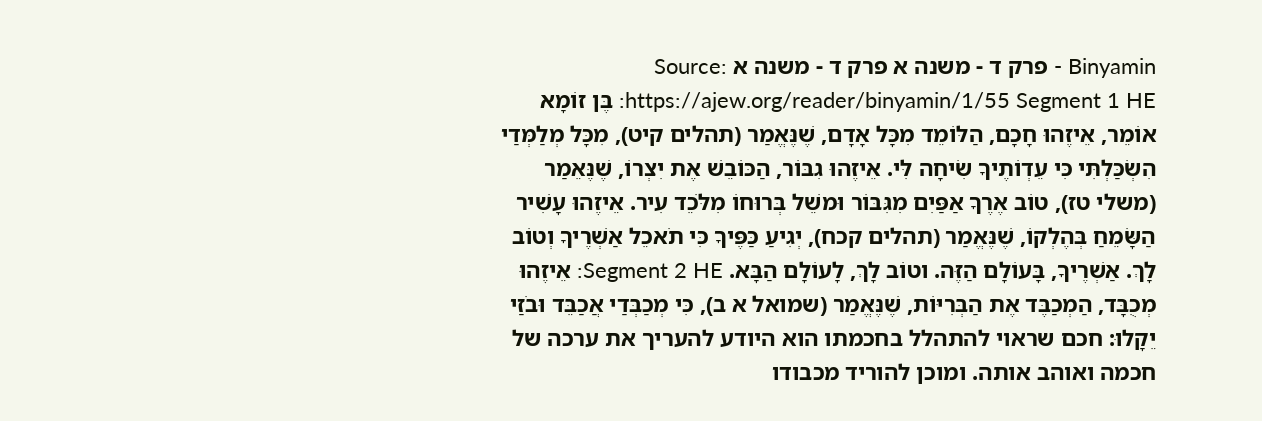Binyamin - פרק ד - משנה א פרק ד - משנה א Source: https://ajew.org/reader/binyamin/1/55 Segment 1 HE: בֶּן זוֹמָא אוֹמֵר, אֵיזֶהוּ חָכָם, הַלּוֹמֵד מִכָּל אָדָם, שֶׁנֶּאֱמַר (תהלים קיט), מִכָּל מְלַמְּדַי הִשְׂכַּלְתִּי כִּי עֵדְוֹתֶיךָ שִׂיחָה לִּי. אֵיזֶהוּ גִבּוֹר, הַכּוֹבֵשׁ אֶת יִצְרוֹ, שֶׁנֶּאֵמַר (משלי טז), טוֹב אֶרֶךָ אַפַּיִם מִגִּבּוֹר וּמשֵׁל בְּרוּחוֹ מִלֹּכֵד עִיר. אֵיזֶהוּ עָשִׁיר הַשָּׂמֵחַ בְּהֶלְקוֹ, שֶׁנֶּאֱמַר (תהלים קכח), יְגִיעַ כַּפֶּיךָ כִּי תֹאכֵל אַשְׁרֶיךָ וְטוֹב לָךְ. אַשְׁרֶיךָ, בָּעוֹלָם הַזֶּה. וטוֹב לָךְ, לָעוֹלָם הַבָּא. Segment 2 HE: אֵיזֶהוּ מְכֻבָּד, הַמְכַבֶּד אֶת הַבְּרִיּוֹת, שֶׁנֶּאֱמַר (שמואל א ב), כִּי מְכַבְּדַי אֲכַבֵּד וּבֹזַי יֵקָלוּ: חכם שראוי להתהלל בחכמתו הוא היודע להעריך את ערכה של חכמה ואוהב אותה. ומוכן להוריד מכבודו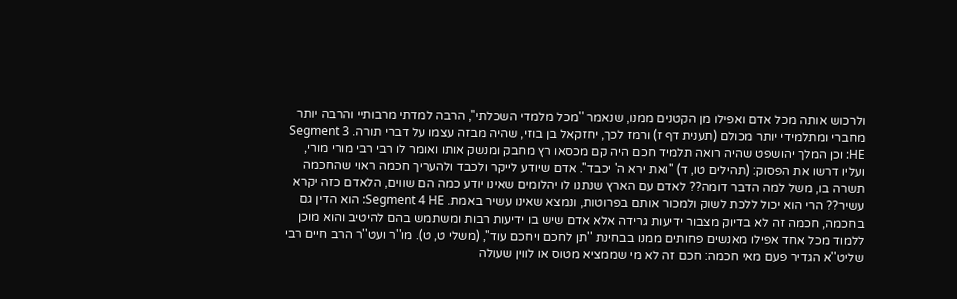ולרכוש אותה מכל אדם ואפילו מן הקטנים ממנו, שנאמר ''מכל מלמדי השכלתי'', הרבה למדתי מרבותיי והרבה יותר מחברי ומתלמידי יותר מכולם (תענית דף ז) ורמז לכך, יחזקאל בן בוזי, שהיה מבזה עצמו על דברי תורה. Segment 3 HE: וכן המלך יהושפט שהיה רואה תלמיד חכם היה קם מכסאו רץ מחבק ומנשק אותו ואומר לו רבי רבי מורי מורי, ועליו דרשו את הפסוק: (תהילים טו, ד) ''ואת ירא ה' יכבד''. אדם שיודע לייקר ולכבד ולהעריך חכמה ראוי שהחכמה תשרה בו, משל למה הדבר דומה?? לאדם עם הארץ שנתנו לו יהלומים שאינו יודע כמה הם שווים, הלאדם כזה יקרא עשיר?? הרי הוא יכול ללכת לשוק ולמכור אותם בפרוטות, ונמצא שאינו עשיר באמת. Segment 4 HE: הוא הדין גם בחכמה, חכמה זה לא בדיוק מצבור ידיעות גרידה אלא אדם שיש בו ידיעות רבות ומשתמש בהם להיטיב והוא מוכן ללמוד מכל אחד אפילו מאנשים פחותים ממנו בבחינת ''תן לחכם ויחכם עוד'', (משלי ט, ט). מו''ר ועט''ר הרב חיים רבי שליט''א הגדיר פעם מאי חכמה: חכם זה לא מי שממציא מטוס או לווין שעולה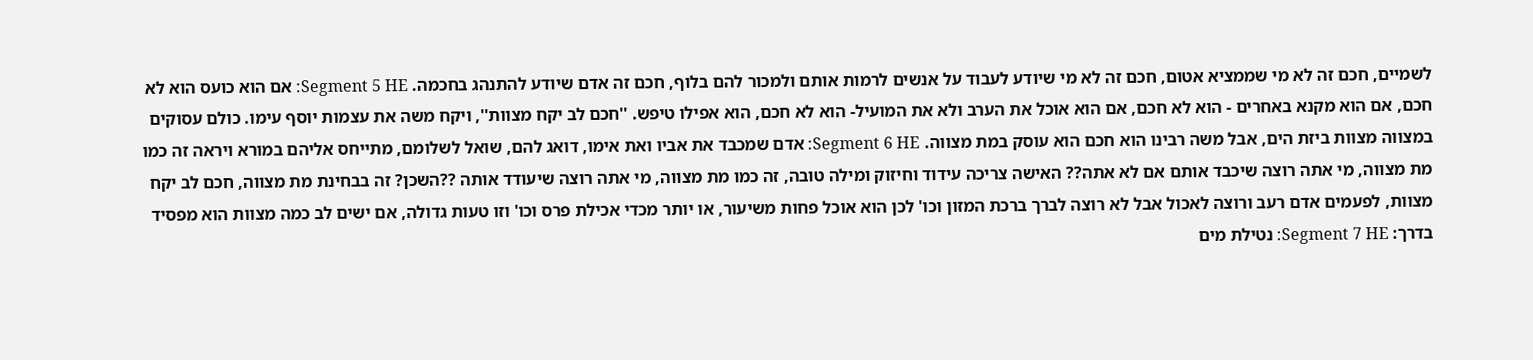לשמיים, חכם זה לא מי שממציא אטום, חכם זה לא מי שיודע לעבוד על אנשים לרמות אותם ולמכור להם בלוף, חכם זה אדם שיודע להתנהג בחכמה. Segment 5 HE: אם הוא כועס הוא לא חכם, אם הוא מקנא באחרים - הוא לא חכם, אם הוא אוכל את הערב ולא את המועיל- הוא לא חכם, הוא אפילו טיפש. ''חכם לב יקח מצוות'', ויקח משה את עצמות יוסף עימו. כולם עסוקים במצווה מצוות ביזת הים, אבל משה רבינו הוא חכם הוא עוסק במת מצווה. Segment 6 HE: אדם שמכבד את אביו ואת אימו, דואג להם, שואל לשלומם, מתייחס אליהם במורא ויראה זה כמו מת מצווה, מי אתה רוצה שיכבד אותם אם לא אתה?? האישה צריכה עידוד וחיזוק ומילה טובה, זה כמו מת מצווה, מי אתה רוצה שיעודד אותה ??השכן? זה בבחינת מת מצווה, חכם לב יקח מצוות, לפעמים אדם רעב ורוצה לאכול אבל לא רוצה לברך ברכת המזון וכו' לכן הוא אוכל פחות משיעור, או יותר מכדי אכילת פרס וכו' וזו טעות גדולה, אם ישים לב כמה מצוות הוא מפסיד בדרך: Segment 7 HE: נטילת מים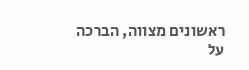ראשונים מצווה, הברכה על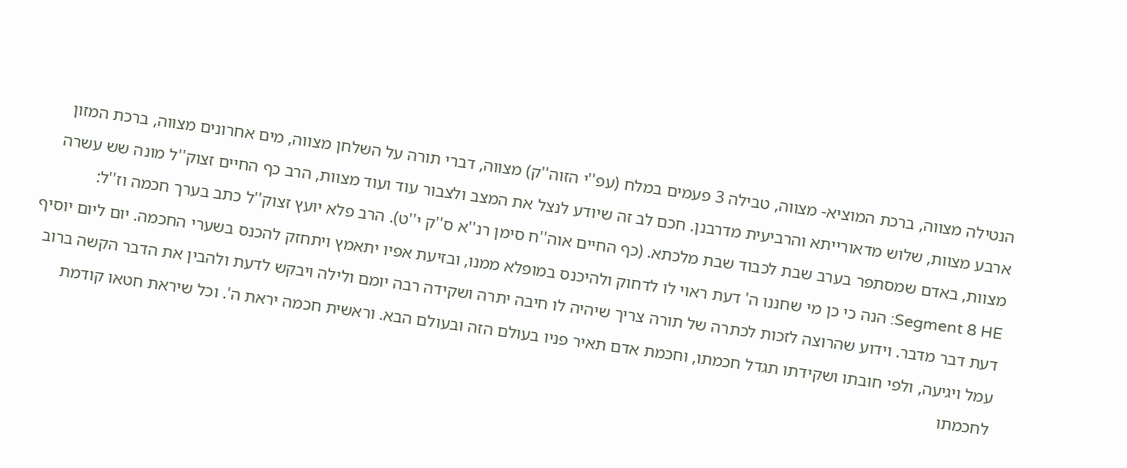הנטילה מצווה, ברכת המוציא- מצווה, טבילה 3 פעמים במלח (עפ''י הזוה''ק) מצווה, דברי תורה על השלחן מצווה, מים אחרונים מצווה, ברכת המזון ארבע מצוות, שלוש מדאורייתא והרביעית מדרבנן. חכם לב זה שיודע לנצל את המצב ולצבור עוד ועוד מצוות, הרב כף החיים זצוק''ל מונה שש עשרה מצוות, באדם שמסתפר בערב שבת לכבוד שבת מלכתא. (כף החיים אוה''ח סימן רנ''א ס''ק י''ט). הרב פלא יועץ זצוק''ל כתב בערך חכמה וז''ל: Segment 8 HE: הנה כי כן מי שחננו ה' דעת ראוי לו לדחוק ולהיכנס במופלא ממנו, ובזיעת אפיו יתאמץ ויתחזק להכנס בשערי החכמה. יום ליום יוסיף דעת דבר מדבר. וידוע שהרוצה לזכות לכתרה של תורה צריך שיהיה לו חיבה יתרה ושקידה רבה יומם ולילה ויבקש לדעת ולהבין את הדבר הקשה ברוב עמל ויגיעה, ולפי חובתו ושקידתו תגדל חכמתו, וחכמת אדם תאיר פניו בעולם הזה ובעולם הבא. וראשית חכמה יראת ה'. וכל שיראת חטאו קודמת לחכמתו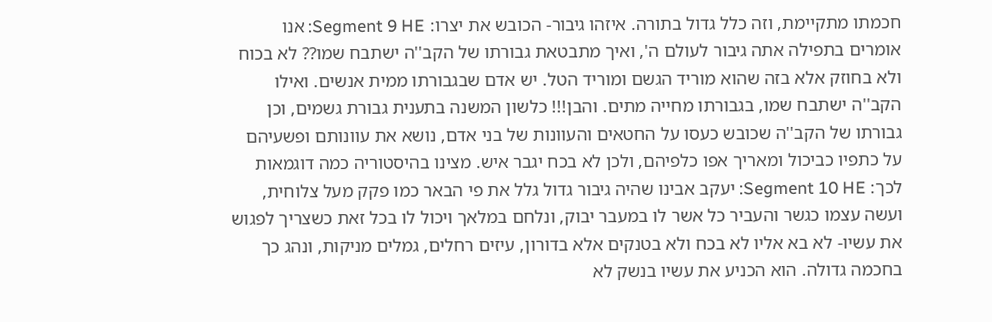חכמתו מתקיימת, וזה כלל גדול בתורה. איזהו גיבור- הכובש את יצרו: Segment 9 HE: אנו אומרים בתפילה אתה גיבור לעולם ה', ואיך מתבטאת גבורתו של הקב''ה ישתבח שמו?? לא בכוח ולא בחוזק אלא בזה שהוא מוריד הגשם ומוריד הטל. יש אדם שבגבורתו ממית אנשים. ואילו הקב''ה ישתבח שמו, בגבורתו מחייה מתים. והבן!!! כלשון המשנה בתענית גבורת גשמים, וכן גבורתו של הקב''ה שכובש כעסו על החטאים והעוונות של בני אדם, נושא את עוונותם ופשעיהם על כתפיו כביכול ומאריך אפו כלפיהם, ולכן לא בכח יגבר איש. מצינו בהיסטוריה כמה דוגמאות לכך: Segment 10 HE: יעקב אבינו שהיה גיבור גדול גלל את פי הבאר כמו פקק מעל צלוחית, ועשה עצמו כגשר והעביר כל אשר לו במעבר יבוק, ונלחם במלאך ויכול לו בכל זאת כשצריך לפגוש את עשיו- לא בא אליו לא בכח ולא בטנקים אלא בדורון, עיזים רחלים, גמלים מניקות, ונהג כך בחכמה גדולה. הוא הכניע את עשיו בנשק לא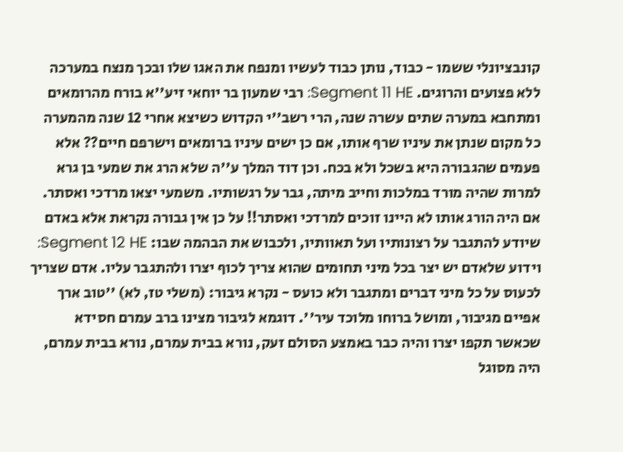קונבציונלי ששמו - כבוד, נותן כבוד לעשיו ומנפח את האגו שלו ובכך מנצח במערכה ללא פצועים והרוגים. Segment 11 HE: רבי שמעון בר יוחאי זיע''א בורח מהרומאים ומתחבא במערה שתים עשרה שנה, הרי רשב''י הקדוש כשיצא אחרי 12 שנה מהמערה כל מקום שנתן את עיניו שרף אותו, אם כן ישים עיניו ברומאים וישרפם חיים?? אלא פעמים שהגבורה היא בשכל ולא בכח. וכן דוד המלך ע''ה שלא הרג את שמעי בן גרא למרות שהיה מורד במלכות וחייב מיתה, גבר על רגשותיו. משמעי יצאו מרדכי ואסתר. אם היה הורג אותו לא היינו זוכים למרדכי ואסתר!! על כן אין גבורה נקראת אלא באדם שיודע להתגבר על רצונותיו ועל תאוותיו, ולכבוש את הבהמה שבו: Segment 12 HE: וידוע שלאדם יש יצר בכל מיני תחומים שהוא צריך לכוף יצרו ולהתגבר עליו. אדם שצריך לכעוס על כל מיני דברים ומתגבר ולא כועס - נקרא גיבור: (משלי טז, לא) ''טוב ארך אפיים מגיבור, ומושל ברוחו מלוכד עיר''. דוגמא לגיבור מצינו ברב עמרם חסידא שכאשר תקפו יצרו והיה כבר באמצע הסולם זעק, נורא בבית עמרם, נורא בבית עמרם, היה מסוגל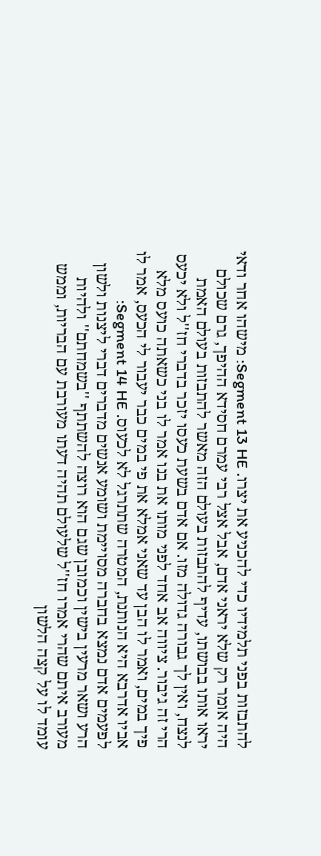להתבזות בפני תלמידיו כדי להכניע את יצרו. Segment 13 HE: מישהו אחר ודאי היה אומר רק שלא יראני אדם, אבל אצל רבי עמרם חסידא ההיפך, גרם שכולם יראו אותו בבושתו, עדיף להתבזות בעולם הזה מאשר להתבזות בעולם האמת לנצח, ואין לך גבורה גדולה מזו. אם אדם בשעת כעסו יזכר בדברי חז''ל ולא יכעס הרי זה גיבור. ציווה אב אחד לפני מותו את בנו אמר לו בני כשאתה כועס מלא פיך במים, ואמר לו הבן עד שאני אמלא את פי במים כבר יעבור לי הכעס, אמר לו אביו אדרבא היא הנותנת, המטרה שתתרגל לא לכעוס. Segment 14 HE: לפעמים אדם נמצא בחברה מסויימת ושומע אנשים מדברים דברי ליצנות ולשון הרע ושאר מרעין בישין וכמובן שגם הוא רוצה להשתתף ''בשמחתם'' ולהיות מעורב איתם שהרי אמרו חז''ל שלעולם תהיה דעתו מעורבת עם הבריות, וממש עומד לו על קצה הלשון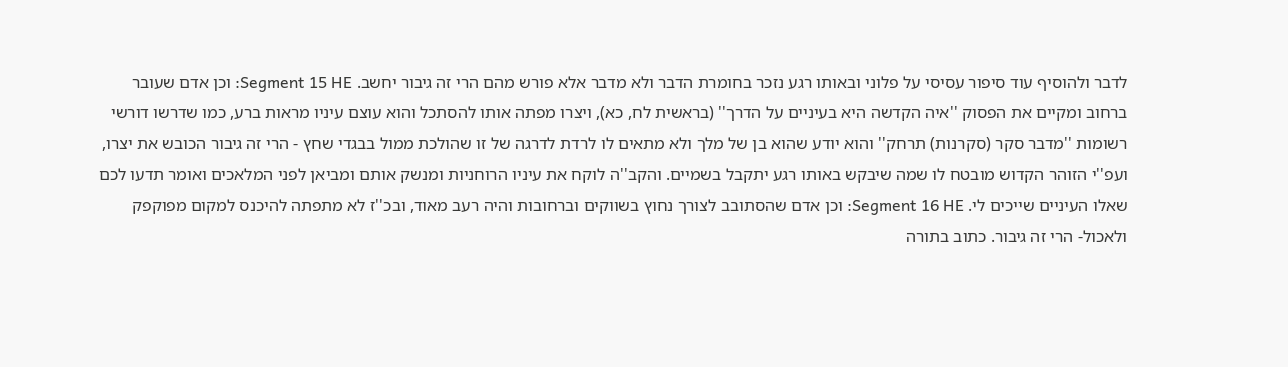לדבר ולהוסיף עוד סיפור עסיסי על פלוני ובאותו רגע נזכר בחומרת הדבר ולא מדבר אלא פורש מהם הרי זה גיבור יחשב. Segment 15 HE: וכן אדם שעובר ברחוב ומקיים את הפסוק ''איה הקדשה היא בעיניים על הדרך'' (בראשית לח, כא), ויצרו מפתה אותו להסתכל והוא עוצם עיניו מראות ברע, כמו שדרשו דורשי רשומות ''מדבר סקר (סקרנות) תרחק'' והוא יודע שהוא בן של מלך ולא מתאים לו לרדת לדרגה של זו שהולכת ממול בבגדי שחץ - הרי זה גיבור הכובש את יצרו, ועפ''י הזוהר הקדוש מובטח לו שמה שיבקש באותו רגע יתקבל בשמיים. והקב''ה לוקח את עיניו הרוחניות ומנשק אותם ומביאן לפני המלאכים ואומר תדעו לכם שאלו העיניים שייכים לי. Segment 16 HE: וכן אדם שהסתובב לצורך נחוץ בשווקים וברחובות והיה רעב מאוד, ובכ''ז לא מתפתה להיכנס למקום מפוקפק ולאכול- הרי זה גיבור. כתוב בתורה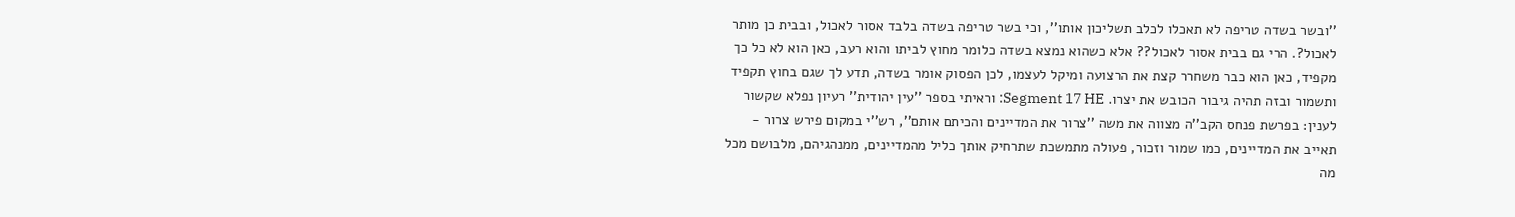''ובשר בשדה טריפה לא תאכלו לכלב תשליכון אותו'', וכי בשר טריפה בשדה בלבד אסור לאכול, ובבית כן מותר לאכול?. הרי גם בבית אסור לאכול?? אלא כשהוא נמצא בשדה כלומר מחוץ לביתו והוא רעב, כאן הוא לא כל כך מקפיד, כאן הוא כבר משחרר קצת את הרצועה ומיקל לעצמו, לכן הפסוק אומר בשדה, תדע לך שגם בחוץ תקפיד ותשמור ובזה תהיה גיבור הכובש את יצרו. Segment 17 HE: וראיתי בספר ''עין יהודית'' רעיון נפלא שקשור לענין: בפרשת פנחס הקב''ה מצווה את משה ''צרור את המדיינים והכיתם אותם'', רש''י במקום פירש צרור - תאייב את המדיינים, כמו שמור וזכור, פעולה מתמשכת שתרחיק אותך כליל מהמדיינים, ממנהגיהם, מלבושם מכל מה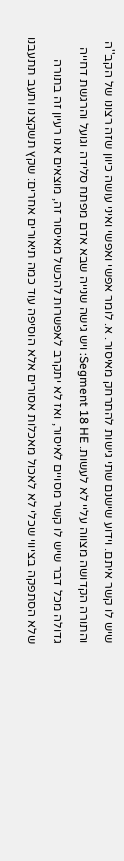שיש לו קשר איתם. וידוע שישנם שתי גישות להתרחק מאיסור. א. לומר אפשי ואפשי ואיני עושה כיוון שזה רצונו של הקב''ה והתורה הקדושה מצווה עליי לא לעשות. Segment 18 HE: ויש גישה שנייה שבא אדם מפתח סלידה וגועל והרגשת דחייה גדולה מכל דבר שיש לו קשר מסויים לאיסור, ואז לא יתקרב לאפשרות להכשל מאיסור זה, מוצאים אנו רעיון זה בתורה שלא הסתפקה בציווי שכלי לא לאכול מאכלות אסורים אלא הוסיפה עוד כמה תיאורים אחרים: שקץ תשקצנו ותעב תתעבנו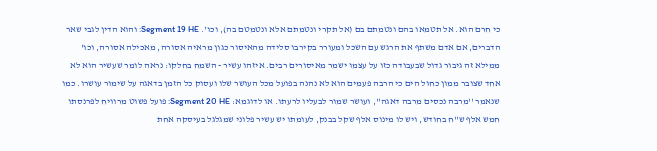כי חרם הוא. אל תטמאו בהם ונטמתם בם (אל תקרי ונטמתם אלא ונטמטם בה), וכו'. Segment 19 HE: והוא הדין לגבי שאר הדברים, אם אדם משתף את הרגש עם השכל ומעורר בקירבו סלידה מהאיסור כגון מראיה אסורה, מאכילה אסורה, וכו' ממילא זה גיבור גדול שבעבודה כזו על עצמו ישמר מאיסורים רבים. איזהו עשיר - השמח בחלקו: נראה לומר שעשיר הוא לא אחד שצובר ממון כחול הים כי הרבה פעמים הוא לא נהנה בפועל מכל העושר שלו ועסוק כל הזמן בדאגה על שימור עושרו. כמו שנאמר ''מרבה נכסים מרבה דאגה'', ועושר שמור לבעליו לרעתו. או לדוגמא: Segment 20 HE: פועל פשוט מרוויח לפרנסתו חמש אלף ש''ח בחודש, ויש לו מינוס אלף שקל בבנק, לעומתו יש עשיר פלוני שמגלגל בעיסקה אחת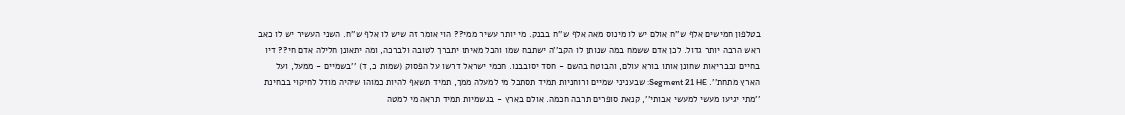בטלפון חמישים אלף ש''ח אולם יש לו מינוס מאה אלף ש''ח בבנק. מי יותר עשיר ממי?? הוי אומר זה שיש לו אלף ש''ח. השני העשיר יש לו כאב ראש הרבה יותר גדול. לכן אדם ששמח במה שנותן לו הקב''ה ישתבח שמו והכל מאיתו יתברך לטובה ולברכה, ומה יתאונן חלילה אדם חי?? דיו בחיים ובבריאות שחונן אותו בורא עולם, והבוטח בהשם - חסד יסובבנו. חכמי ישראל דרשו על הפסוק (שמות כ, ד) ''בשמיים - ממעל, ועל הארץ מתחת''. Segment 21 HE: שבעניני שמיים ורוחניות תמיד תסתכל מי למעלה ממך, תמיד תשאף להיות כמוהו שיהיה מודל לחיקוי בבחינת ''מתי יגיעו מעשי למעשי אבותי'', קנאת סופרים תרבה חכמה. אולם בארץ - בגשמיות תמיד תראה מי למטה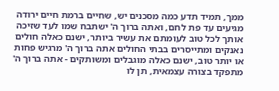ממך, תמיד תדע כמה מסכנים יש, שחיים ברמת חיים ירודה מגיעים עד פת לחם, ואתה ברוך ה' ישתבח שמו לעד שזיכה אותך לכל טוב לעומתם את עשיר ביותר, ישנם כאלה חולים נאנקים ומתייסרים בבתי החולים אתה ברוך ה' מרגיש פחות או יותר טוב, ישנם כאלה מוגבלים ומשותקים - אתה ברוך ה' מתפקד בצורה עצמאית, תן לו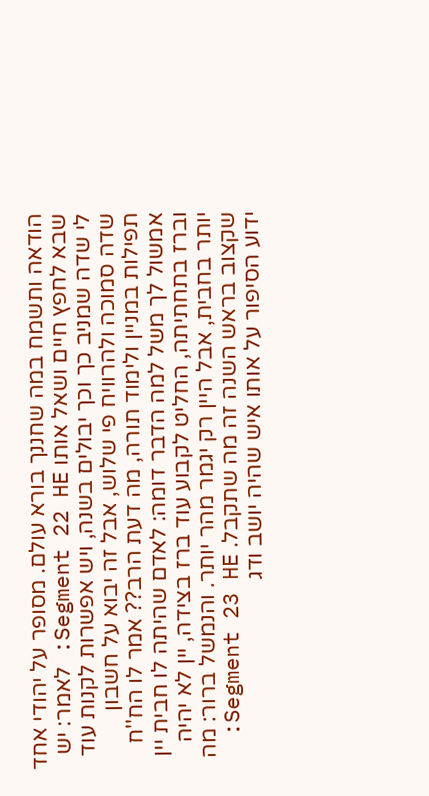הודאה ותשמח במה שחננך בורא עולם. מסופר על יהודי אחד שבא לחפץ חיים ושאל אותו Segment 22 HE: לאמר: יש לי שדה שמניב כך וכך יבולים בשנה, ויש אפשרות לקנות עוד שדה סמוכה ולהרוויח פי שלוש, אבל זה יבוא על חשבון תפילות במניין ולימוד תורה, מה דעת הרב?? אמר לו הח''ח אמשול לך משל למה הדבר דומה: לאדם שהיתה לו חבית יין וברז בתחתיתה, החליט לקבוע עוד ברז בצידה, יין לא יהיה יותר בחבית, אבל היין רק יגמר מהר יותר. והנמשל ברור: מה שקצוב בראש השנה זה מה שתקבל. Segment 23 HE: ידוע הסיפור על אותו איש שהיה יושב ודג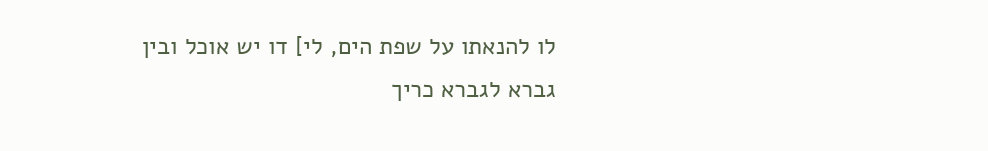לו להנאתו על שפת הים, לי] דו יש אוכל ובין גברא לגברא כריך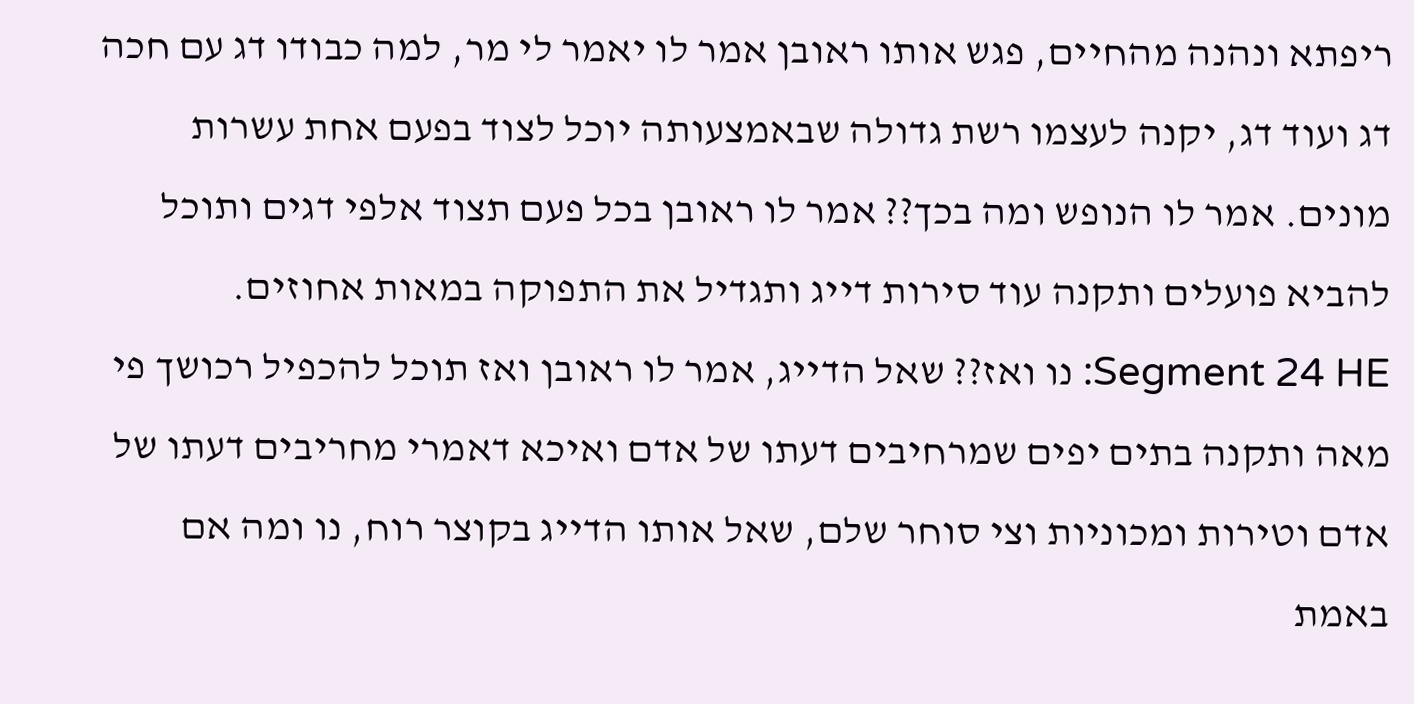ריפתא ונהנה מהחיים, פגש אותו ראובן אמר לו יאמר לי מר, למה כבודו דג עם חכה דג ועוד דג, יקנה לעצמו רשת גדולה שבאמצעותה יוכל לצוד בפעם אחת עשרות מונים. אמר לו הנופש ומה בכך?? אמר לו ראובן בכל פעם תצוד אלפי דגים ותוכל להביא פועלים ותקנה עוד סירות דייג ותגדיל את התפוקה במאות אחוזים. Segment 24 HE: נו ואז?? שאל הדייג, אמר לו ראובן ואז תוכל להכפיל רכושך פי מאה ותקנה בתים יפים שמרחיבים דעתו של אדם ואיכא דאמרי מחריבים דעתו של אדם וטירות ומכוניות וצי סוחר שלם, שאל אותו הדייג בקוצר רוח, נו ומה אם באמת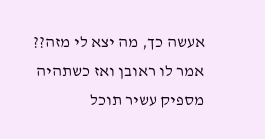אעשה כך, מה יצא לי מזה?? אמר לו ראובן ואז כשתהיה מספיק עשיר תוכל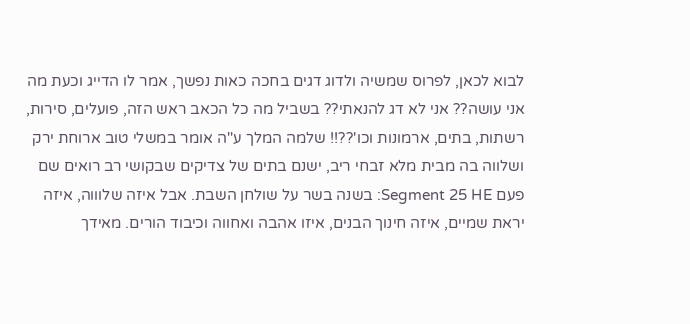לבוא לכאן, לפרוס שמשיה ולדוג דגים בחכה כאות נפשך, אמר לו הדייג וכעת מה אני עושה?? אני לא דג להנאתי?? בשביל מה כל הכאב ראש הזה, פועלים, סירות, רשתות, בתים, ארמונות וכו'??!! שלמה המלך ע''ה אומר במשלי טוב ארוחת ירק ושלווה בה מבית מלא זבחי ריב, ישנם בתים של צדיקים שבקושי רב רואים שם פעם Segment 25 HE: בשנה בשר על שולחן השבת. אבל איזה שלוווה, איזה יראת שמיים, איזה חינוך הבנים, איזו אהבה ואחווה וכיבוד הורים. מאידך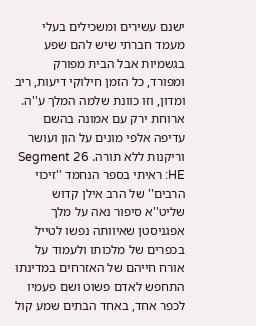ישנם עשירים ומשכילים בעלי מעמד חברתי שיש להם שפע בגשמיות אבל הבית מפורק ומפורד, כל הזמן חילוקי דיעות, ריב ומדון, וזו כוונת שלמה המלך ע''ה. ארוחת ירק עם אמונה בהשם עדיפה אלפי מונים על הון ועושר וריקנות ללא תורה. Segment 26 HE: ראיתי בספר הנחמד ''זיכוי הרבים'' של הרב אילן קדוש שליט''א סיפור נאה על מלך אפגניסטן שאיוותה נפשו לטייל בכפרים של מלכותו ולעמוד על אורח חייהם של האזרחים במדינתו התחפש לאדם פשוט ושם פעמיו לכפר אחד, באחד הבתים שמע קול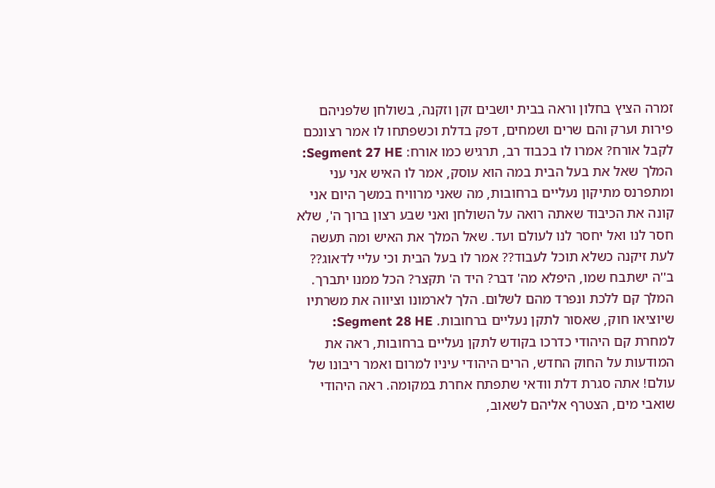זמרה הציץ בחלון וראה בבית יושבים זקן וזקנה, בשולחן שלפניהם פירות וערק והם שרים ושמחים, דפק בדלת וכשפתחו לו אמר רצונכם לקבל אורח? אמרו לו בכבוד רב, תרגיש כמו אורח: Segment 27 HE: המלך שאל את בעל הבית במה הוא עוסק, אמר לו האיש אני עני ומתפרנס מתיקון נעליים ברחובות, מה שאני מרוויח במשך היום אני קונה את הכיבוד שאתה רואה על השולחן ואני שבע רצון ברוך ה', שלא חסר לנו ואל יחסר לנו לעולם ועד. שאל המלך את האיש ומה תעשה לעת זיקנה כשלא תוכל לעבוד?? אמר לו בעל הבית וכי עליי לדאוג?? ב''ה ישתבח שמו, היפלא מה' דבר? היד ה' תקצר? הכל ממנו יתברך. המלך קם ללכת ונפרד מהם לשלום. הלך לארמונו וציווה את משרתיו שיוציאו חוק, שאסור לתקן נעליים ברחובות. Segment 28 HE: למחרת קם היהודי כדרכו בקודש לתקן נעליים ברחובות, ראה את המודעות על החוק החדש, הרים היהודי עיניו למרום ואמר ריבונו של עולם! אתה סגרת דלת וודאי שתפתח אחרת במקומה. ראה היהודי שואבי מים, הצטרף אליהם לשאוב,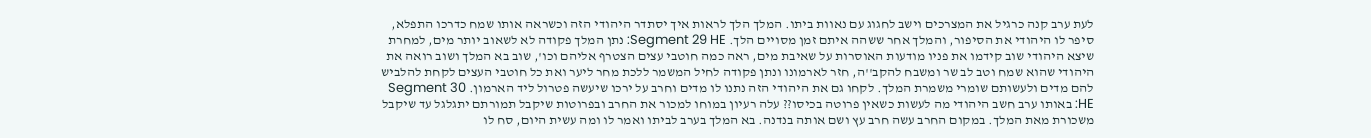לעת ערב קנה כרגיל את המצרכים וישב לחגוג עם נאוות ביתו. המלך הלך לראות איך יסתדר היהודי הזה וכשראה אותו שמח כדרכו התפלא, סיפר לו היהודי את הסיפור, והמלך אחר ששהה איתם זמן מסויים הלך. Segment 29 HE: נתן המלך פקודה לא לשאוב יותר מים, למחרת שיצא היהודי שוב קידמו את פניו מודעות האוסרות על שאיבת מים, ראה כמה חוטבי עצים הצטרף אליהם וכו', שוב בא המלך ושוב רואה את היהודי שהוא שמח וטב לב שר ומשבח להקב''ה, חזר לארמונו ונתן פקודה לחיל המשמר ללכת מחר ליער ואת כל חוטבי העצים לקחת להלביש להם מדים ולעשותם שומרי משמרת המלך. לקחו גם את היהודי הזה נתנו לו מדים וחרב על ירכו שיעשה פטרול ליד הארמון. Segment 30 HE: באותו ערב חשב היהודי מה לעשות כשאין פרוטה בכיסו?? עלה רעיון במוחו למכור את החרב ובפרוטות שיקבל תמורתם יתגלגל עד שיקבל משכורת מאת המלך. במקום החרב עשה חרב עץ ושם אותה בנדנה. בא המלך בערב לביתו ואמר לו ומה עשית היום, סח לו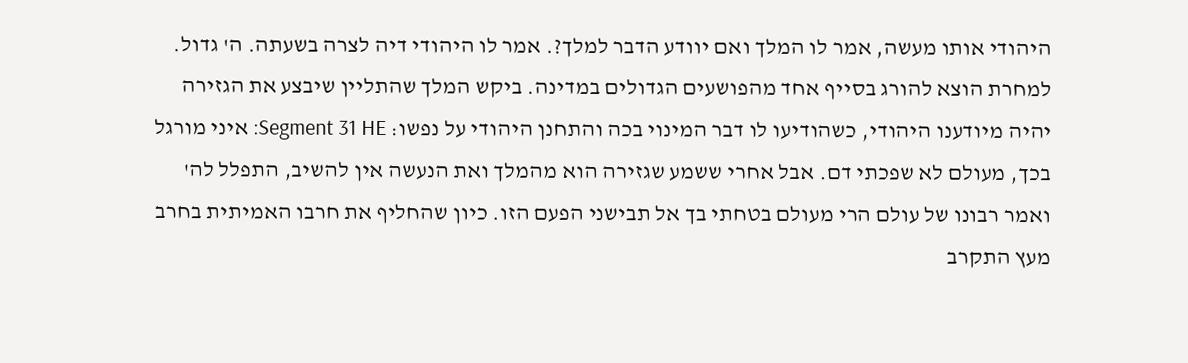היהודי אותו מעשה, אמר לו המלך ואם יוודע הדבר למלך?. אמר לו היהודי דיה לצרה בשעתה. ה' גדול. למחרת הוצא להורג בסייף אחד מהפושעים הגדולים במדינה. ביקש המלך שהתליין שיבצע את הגזירה יהיה מיודענו היהודי, כשהודיעו לו דבר המינוי בכה והתחנן היהודי על נפשו: Segment 31 HE: איני מורגל בכך, מעולם לא שפכתי דם. אבל אחרי ששמע שגזירה הוא מהמלך ואת הנעשה אין להשיב, התפלל לה' ואמר רבונו של עולם הרי מעולם בטחתי בך אל תבישני הפעם הזו. כיון שהחליף את חרבו האמיתית בחרב מעץ התקרב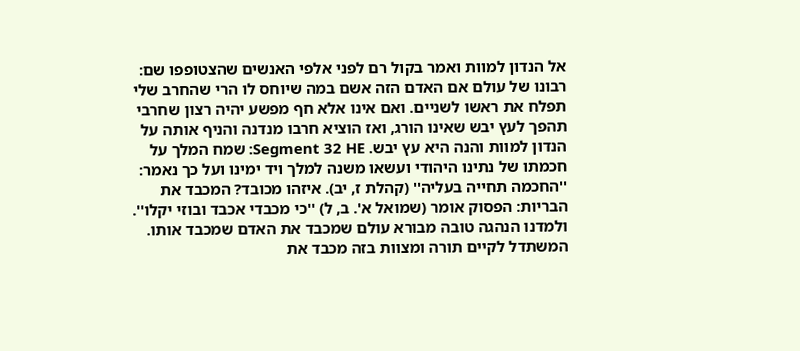אל הנדון למוות ואמר בקול רם לפני אלפי האנשים שהצטופפו שם: רבונו של עולם אם האדם הזה אשם במה שיוחס לו הרי שהחרב שלי תפלח את ראשו לשניים. ואם אינו אלא חף מפשע יהיה רצון שחרבי תהפך לעץ יבש שאינו הורג, ואז הוציא חרבו מנדנה והניף אותה על הנדון למוות והנה היא עץ יבש. Segment 32 HE: שמח המלך על חכמתו של נתינו היהודי ועשאו משנה למלך ויד ימינו ועל כך נאמר: ''החכמה תחייה בעליה'' (קהלת ז, יב). איזהו מכובד? המכבד את הבריות: הפסוק אומר (שמואל א'. ב, ל) ''כי מכבדי אכבד ובוזי יקלו''. ולמדנו הנהגה טובה מבורא עולם שמכבד את האדם שמכבד אותו. המשתדל לקיים תורה ומצוות בזה מכבד את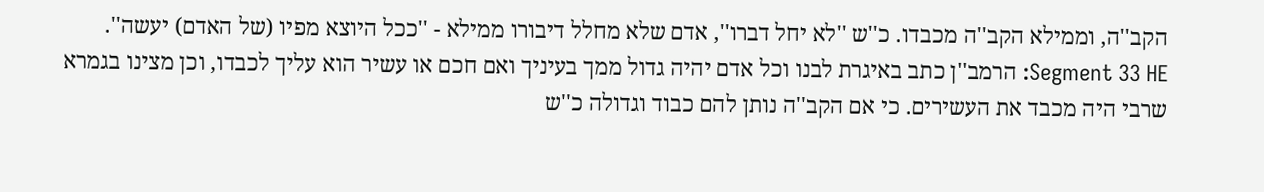הקב''ה, וממילא הקב''ה מכבדו. כ''ש ''לא יחל דברו'', אדם שלא מחלל דיבורו ממילא - ''ככל היוצא מפיו (של האדם) יעשה''. Segment 33 HE: הרמב''ן כתב באיגרת לבנו וכל אדם יהיה גדול ממך בעיניך ואם חכם או עשיר הוא עליך לכבדו, וכן מצינו בגמרא שרבי היה מכבד את העשירים. כי אם הקב''ה נותן להם כבוד וגדולה כ''ש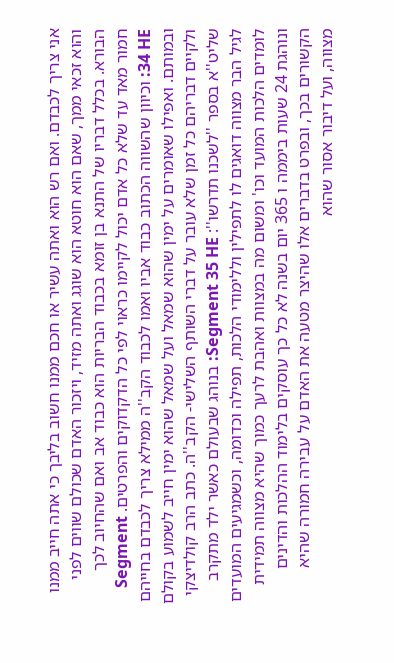אני צריך לכבדם. ואם רש הוא ואתה עשיר או חכם ממנו חשוב בליבך כי אתה חייב ממנו והוא זכאי ממך, שאם הוא חוטא הוא שוגג ואתה מזיד, ויזכור האדם שכולם שווים לפני הבורא. בכלל דבריו של התנא בן זומא בכבוד הבריות הוא כבוד אב ואם שהחיוב לכך חמור מאד עד שלא כל אדם יכול לקיימו כראוי לפי כל הדקדוקים והפרטים. Segment 34 HE: וכיוון שהשווה הכתוב כבוד אביו ואמו לכבוד הקב''ה ממילא צריך לכבדם בחייהם ובמותם. ואפילו שאומרים על ימין שהוא שמאל ועל שמאל שהוא ימין חייב לשמוע בקולם ולקיים דבריהם כל זמן שלא עובר על דברי השותף השלישי- הקב''ה. כתב הרב קולדיצקי שליט''א בספר ''לשכנו תדרשו'': Segment 35 HE: בנוהג שבעולם כאשר ילד מתקרב לגיל הבר מצווה דואגים לו לתפילין וללימודי הלכות, תפילה וכדומה, וכשמגיעים המועדים לומדים הלכות המועד וכו' ומשום מה במצוות ואהבת לרעך כמוך שהיא מצווה תמידית ונוהגת 24 שעות ביממה ו 365 יום בשנה לא כל כך עוסקים בלימוד ההלכות והדינים הקשורים בכך, ובפרט בדברים אלו שהיצר מטעה את האדם על עבירה חמורה שהיא מצווה, ועל דיבור אסור שהוא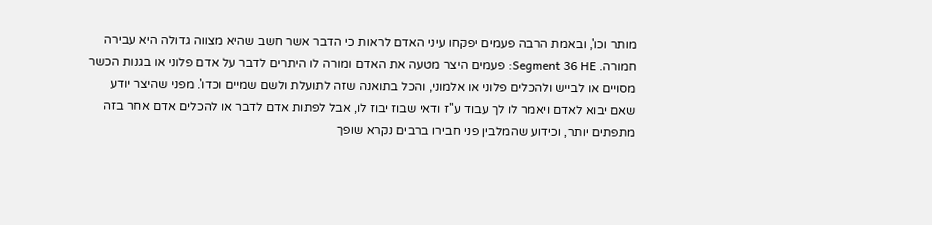מותר וכו', ובאמת הרבה פעמים יפקחו עיני האדם לראות כי הדבר אשר חשב שהיא מצווה גדולה היא עבירה חמורה. Segment 36 HE: פעמים היצר מטעה את האדם ומורה לו היתרים לדבר על אדם פלוני או בגנות הכשר מסויים או לבייש ולהכלים פלוני או אלמוני, והכל בתואנה שזה לתועלת ולשם שמיים וכדו'. מפני שהיצר יודע שאם יבוא לאדם ויאמר לו לך עבוד ע''ז ודאי שבוז יבוז לו, אבל לפתות אדם לדבר או להכלים אדם אחר בזה מתפתים יותר, וכידוע שהמלבין פני חבירו ברבים נקרא שופך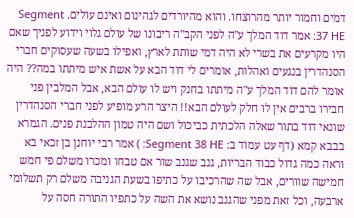דמים וחמור יותר מהרוצחו. והוא מהיורדים לגהינום ואינם עולים. Segment 37 HE: אמר דוד המלך ע''ה לפני הקב''ה ריבונו של עולם גלוי וידוע לפניך שאם היו מקרעים את בשרי לא היה דמי שותת לארץ, ואפילו בשעה שעסוקים חברי הסנהדרין בנגעים ואהלות, אומרים לי דוד הבא על אשת איש מיתתו במה?? היה אומר להם דוד המלך ע''ה מיתתו בחנק ויש לו עולם הבא, אבל המלבין פני חבירו ברבים אין לו חלק לעולם הבא!! היצר הרע מופיע לפני חברי הסנהדרין שונאי דוד בתור שאלה הלכתית כביכול ושם היה טמון ההלבנת פנים. הגמרא בבבא קמא (דף עט עמוד ב: Segment 38 HE: ) אמר רבי יוחנן בן זכאי בא וראה כמה גדול כבוד הבריות, גנב שגנב שור אם טבחו ומכרו משלם פי חמש חמישה שוורים, אבל שה שהרכיבו על כתיפו בשעת הגניבה משלם רק תשלומי ארבעה, וכל זאת מפני שהגנב נושא את השה על כתפיו התורה חסה על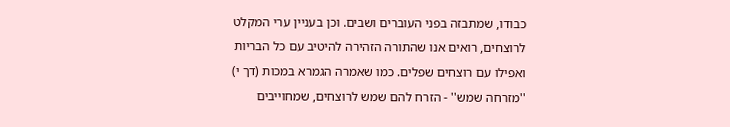כבודו, שמתבזה בפני העוברים ושבים. וכן בעניין ערי המקלט לרוצחים, רואים אנו שהתורה הזהירה להיטיב עם כל הבריות ואפילו עם רוצחים שפלים. כמו שאמרה הגמרא במכות (דך י) ''מזרחה שמש'' - הזרח להם שמש לרוצחים, שמחוייבים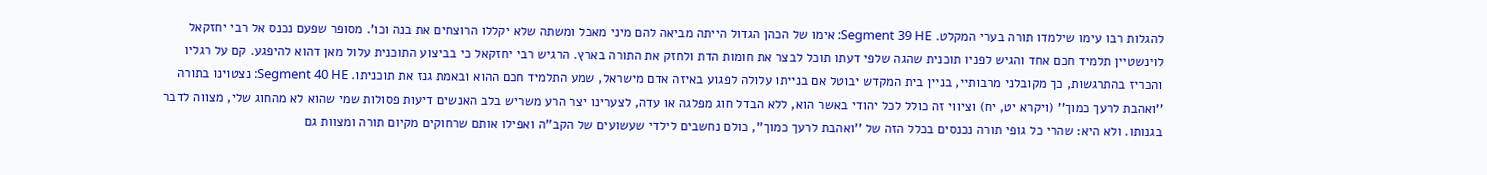להגלות רבו עימו שילמדו תורה בערי המקלט. Segment 39 HE: אימו של הכהן הגדול הייתה מביאה להם מיני מאכל ומשתה שלא יקללו הרוצחים את בנה וכו'. מסופר שפעם נכנס אל רבי יחזקאל לוינשטיין תלמיד חכם אחד והגיש לפניו תוכנית שהגה שלפי דעתו תוכל לבצר את חומות הדת ולחזק את התורה בארץ. הרגיש רבי יחזקאל כי בביצוע התוכנית עלול מאן דהוא להיפגע. קם על רגליו והכריז בהתרגשות, כך מקובלני מרבותיי, בניין בית המקדש יבוטל אם בנייתו עלולה לפגוע באיזה אדם מישראל, שמע התלמיד חכם ההוא ובאמת גנז את תוכניתו. Segment 40 HE: נצטוינו בתורה ''ואהבת לרעך כמוך'' (ויקרא יט, יח) וציווי זה כולל לכל יהודי באשר הוא, ללא הבדל חוג מפלגה או עדה, לצערינו יצר הרע משריש בלב האנשים דיעות פסולות שמי שהוא לא מהחוג שלי, מצווה לדבר בגנותו. ולא היא: שהרי כל גופי תורה נכנסים בכלל הזה של ''ואהבת לרעך כמוך'', כולם נחשבים לילדי שעשועים של הקב''ה ואפילו אותם שרחוקים מקיום תורה ומצוות גם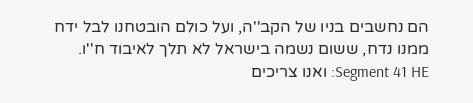הם נחשבים בניו של הקב''ה, ועל כולם הובטחנו לבל ידח ממנו נדח, ששום נשמה בישראל לא תלך לאיבוד ח''ו. Segment 41 HE: ואנו צריכים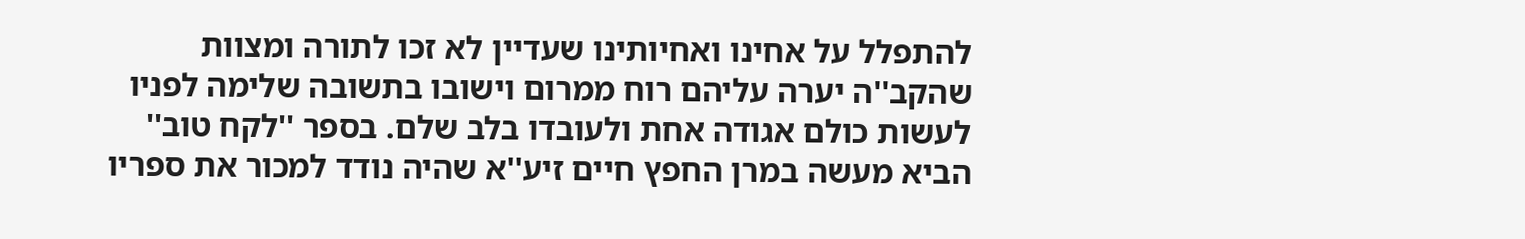להתפלל על אחינו ואחיותינו שעדיין לא זכו לתורה ומצוות שהקב''ה יערה עליהם רוח ממרום וישובו בתשובה שלימה לפניו לעשות כולם אגודה אחת ולעובדו בלב שלם. בספר ''לקח טוב'' הביא מעשה במרן החפץ חיים זיע''א שהיה נודד למכור את ספריו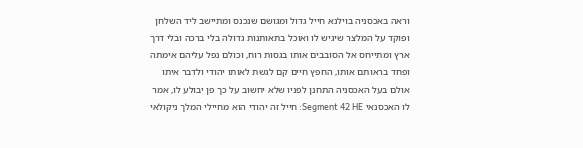וראה באכסניה בוילנא חייל גדול ומגושם שנכנס ומתיישב ליד השלחן ופוקד על המלצר שיגיש לו ואוכל בתאותנות גדולה בלי ברכה ובלי דרך ארץ ומתייחס אל הסובבים אותו בגסות רוח, וכולם נפל עליהם אימתה ופחד בראותם אותו, החפץ חיים קם לגשת לאותו יהודי ולדבר איתו אולם בעל האכסניה התחנן לפניו שלא יחשוב על כך פן יבולע לו, אמר לו האכסנאי Segment 42 HE: חייל זה יהודי הוא מחיילי המלך ניקולאי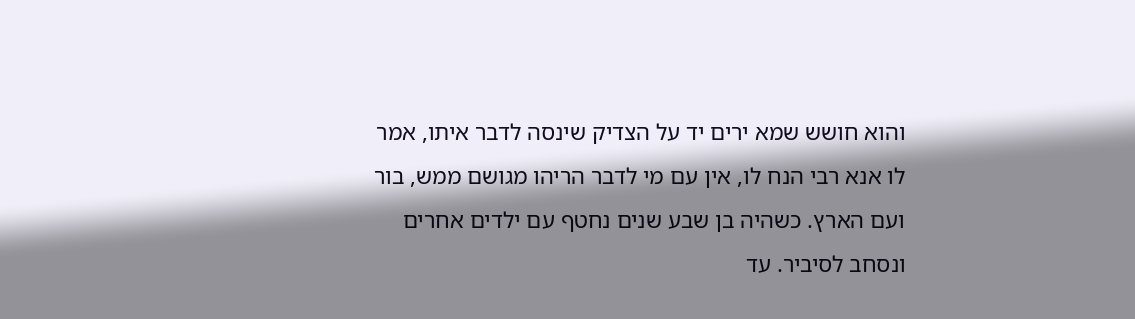והוא חושש שמא ירים יד על הצדיק שינסה לדבר איתו, אמר לו אנא רבי הנח לו, אין עם מי לדבר הריהו מגושם ממש, בור ועם הארץ. כשהיה בן שבע שנים נחטף עם ילדים אחרים ונסחב לסיביר. עד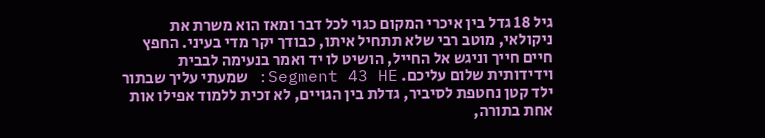גיל 18 גדל בין איכרי המקום כגוי לכל דבר ומאז הוא משרת את ניקולאי, מוטב רבי שלא תתחיל איתו, כבודך יקר מדי בעיני. החפץ חיים חייך וניגש אל החייל, הושיט לו יד ואמר בנעימה לבבית וידידותית שלום עליכם. Segment 43 HE: שמעתי עליך שבתור ילד קטן נחטפת לסיביר, גדלת בין הגויים, לא זכית ללמוד אפילו אות אחת בתורה,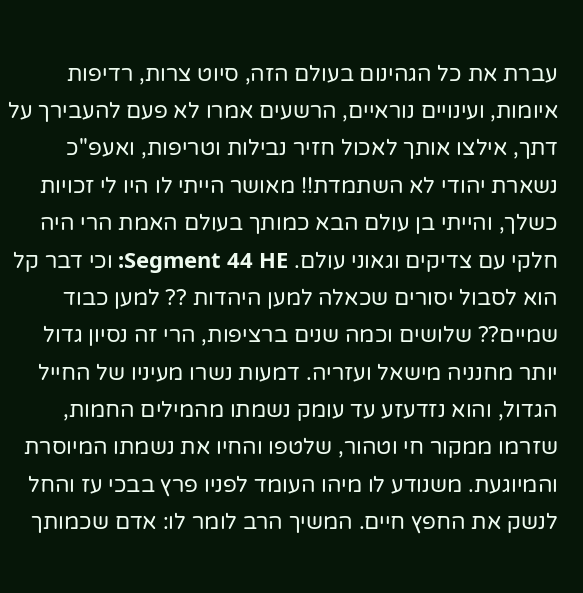עברת את כל הגהינום בעולם הזה, סיוט צרות, רדיפות איומות, ועינויים נוראיים, הרשעים אמרו לא פעם להעבירך על דתך, אילצו אותך לאכול חזיר נבילות וטריפות, ואעפ''כ נשארת יהודי לא השתמדת!! מאושר הייתי לו היו לי זכויות כשלך, והייתי בן עולם הבא כמותך בעולם האמת הרי היה חלקי עם צדיקים וגאוני עולם. Segment 44 HE: וכי דבר קל הוא לסבול יסורים שכאלה למען היהדות ?? למען כבוד שמיים?? שלושים וכמה שנים ברציפות, הרי זה נסיון גדול יותר מחנניה מישאל ועזריה. דמעות נשרו מעיניו של החייל הגדול, והוא נזדעזע עד עומק נשמתו מהמילים החמות, שזרמו ממקור חי וטהור, שלטפו והחיו את נשמתו המיוסרת והמיוגעת. משנודע לו מיהו העומד לפניו פרץ בבכי עז והחל לנשק את החפץ חיים. המשיך הרב לומר לו: אדם שכמותך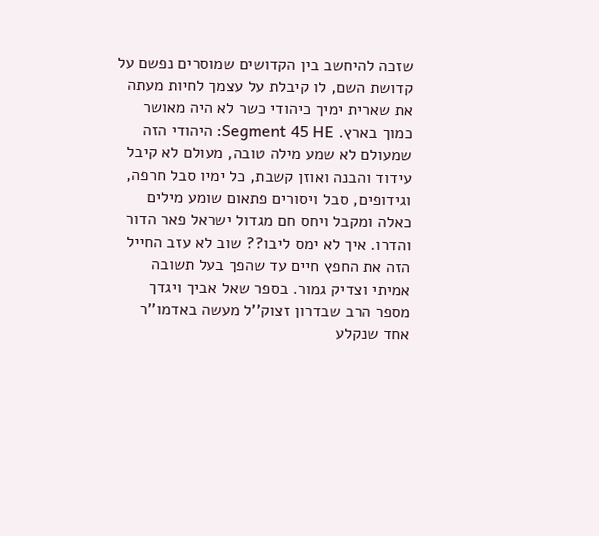שזכה להיחשב בין הקדושים שמוסרים נפשם על קדושת השם, לו קיבלת על עצמך לחיות מעתה את שארית ימיך כיהודי כשר לא היה מאושר כמוך בארץ. Segment 45 HE: היהודי הזה שמעולם לא שמע מילה טובה, מעולם לא קיבל עידוד והבנה ואוזן קשבת, כל ימיו סבל חרפה, וגידופים, סבל ויסורים פתאום שומע מילים כאלה ומקבל ויחס חם מגדול ישראל פאר הדור והדרו. איך לא ימס ליבו?? שוב לא עזב החייל הזה את החפץ חיים עד שהפך בעל תשובה אמיתי וצדיק גמור. בספר שאל אביך ויגדך מספר הרב שבדרון זצוק''ל מעשה באדמו''ר אחד שנקלע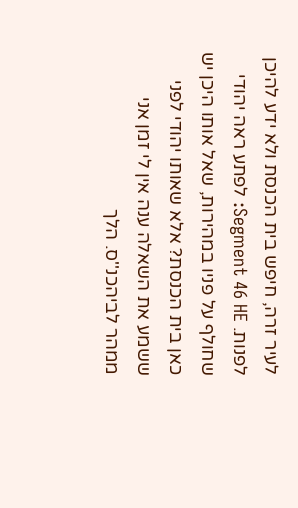לעיר זרה, חיפש בית הכנסת ולא ידע להיכן לפנות. Segment 46 HE: לפתע ראה יהודי שחולף על פניו במהירות, שאל אותו היכן יש כאן בית הכנסת? אלא שאותו יהודי לפני ששמע את השאלה ענה אין לי זמן אני ממהר לביהכנ''ס. הלך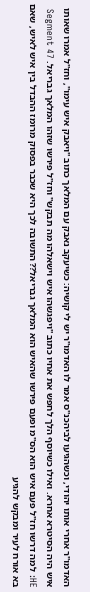האדמו''ר אחרי אותו יהודי, וכשהגיעו לביהכנ''ס אמר לו האדמו''ר יש לי קושיה: כשיעקב נאבק עם המלאך כתוב ''ויאבק איש עימו'', וחז''ל אמרו שאותו איש היה הסיטרא אחרא. ואילו כשיוסף הלך לחפש את אחיו כתוב ''ויפגשהו איש וישאלהו מה תבקש'' וחז''ל פירשו שזהו המלאך גבריאל. Segment 47 HE: למה דרשו חז''ל פעם איש הוא הס''מ ופעם פירשו שהאיש הוא המלאך גבריאל?? התשובה לכך היא שכבר בפסוק מרומז ההבדל בין איש לאיש, שאם בא אורח לעיר ומבקש להגיע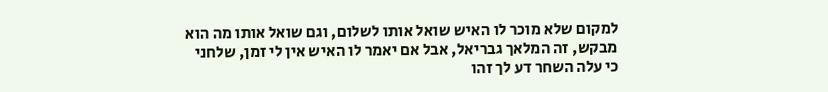למקום שלא מוכר לו האיש שואל אותו לשלום, וגם שואל אותו מה הוא מבקש, זה המלאך גבריאל, אבל אם יאמר לו האיש אין לי זמן, שלחני כי עלה השחר דע לך זהו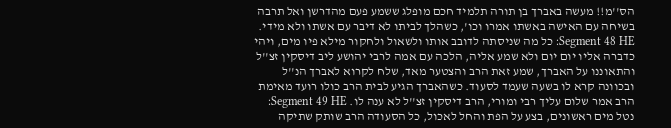הס''מ!! מעשה באברך בן תורה תלמיד חכם מופלג ששמע פעם מהדרשן ואל תרבה בשיחה עם האישה באשתו אמרו וכו', כשהלך לביתו לא דיבר עם אשתו ולא מידי. Segment 48 HE: כל מה שניסתה לדובב אותו ולשאול ולחקור מילא פיו מים, ויהי כדברה אליו יום יום ולא שמע אליה, הלכה עם אמה לרבי יהושע ליב דיסקין זצ''ל והתאוננו על האברך, שמע זאת הרב והצטער מאד, שלח לקרוא לאברך הנ''ל ובכוונה קרא לו בשעה שעמד לסעוד. כשהאברך הגיע לבית הרב כולו רועד מאימת הרב אמר שלום עליך רבי ומורי, הרב דיסקין זצ''ל לא ענה לו. Segment 49 HE: נטל מים ראשונים, בצע על הפת והחל לאכול, כל הסעודה הרב שותק שתיקה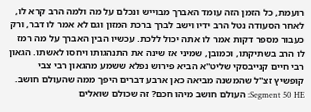רועמת, כל הזמן הזה עומד האברך מבוייש ונכלם על מה ולמה הרב קרא לו, לאחר הסעודה נטל הרב ידיו וישב לברך ברכת המזון וגם לא אמר לו דבר, ורק כעבור מספר דקות אמר לו אתה יכול ללכת. עכשיו הבין האברך על מה רמז לו הרב בשתיקתו, וכמובן, שמיני אז שינה את התנהגותו ויחסו לאשתו. הגאון רבי חיים קנייבסקי שליט''א הביא פירוש נפלא ששמע מהגאון רבי צבי קופשיץ זצ''ל שהמשנה מביאה כאן ארבע דברים היפך ממה שהעולם חושב. Segment 50 HE: העולם חושב מיהו חכם? זה שכולם שואלים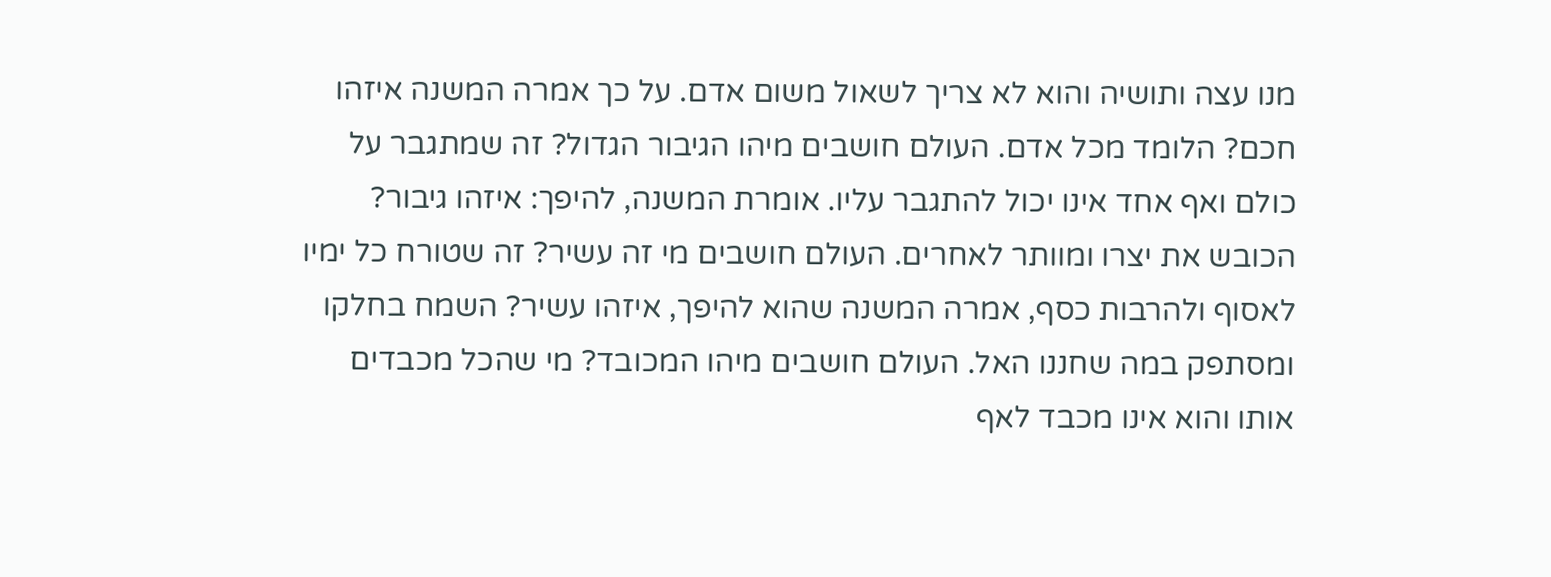מנו עצה ותושיה והוא לא צריך לשאול משום אדם. על כך אמרה המשנה איזהו חכם? הלומד מכל אדם. העולם חושבים מיהו הגיבור הגדול? זה שמתגבר על כולם ואף אחד אינו יכול להתגבר עליו. אומרת המשנה, להיפך: איזהו גיבור? הכובש את יצרו ומוותר לאחרים. העולם חושבים מי זה עשיר? זה שטורח כל ימיו לאסוף ולהרבות כסף, אמרה המשנה שהוא להיפך, איזהו עשיר? השמח בחלקו ומסתפק במה שחננו האל. העולם חושבים מיהו המכובד? מי שהכל מכבדים אותו והוא אינו מכבד לאף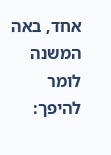אחד, באה המשנה לומר להיפך: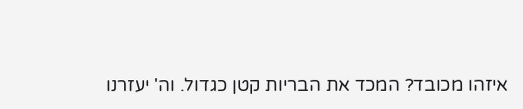איזהו מכובד? המכד את הבריות קטן כגדול. וה' יעזרנו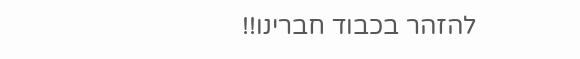להזהר בכבוד חברינו!!